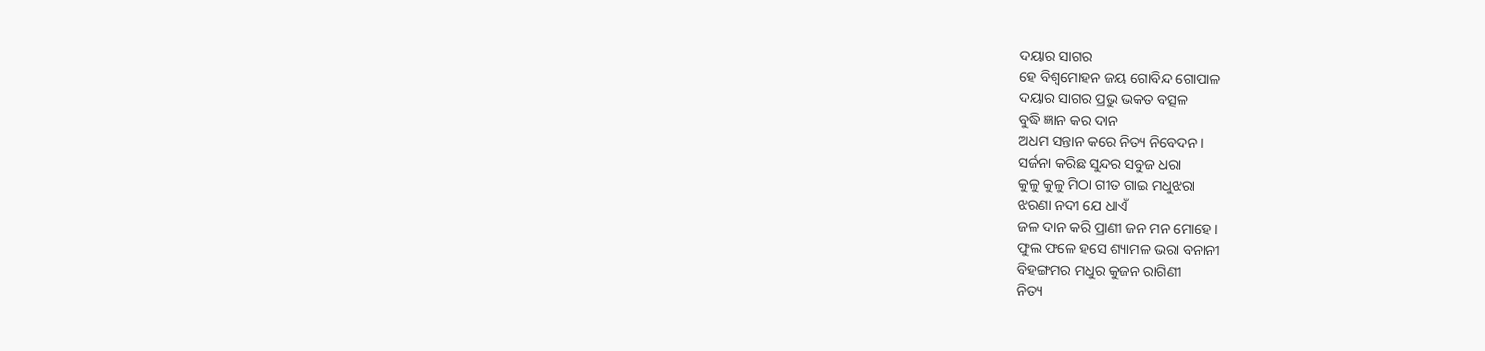ଦୟାର ସାଗର
ହେ ବିଶ୍ଵମୋହନ ଜୟ ଗୋବିନ୍ଦ ଗୋପାଳ
ଦୟାର ସାଗର ପ୍ରଭୁ ଭକତ ବତ୍ସଳ
ବୁଦ୍ଧି ଜ୍ଞାନ କର ଦାନ
ଅଧମ ସନ୍ତାନ କରେ ନିତ୍ୟ ନିବେଦନ।
ସର୍ଜନା କରିଛ ସୁନ୍ଦର ସବୁଜ ଧରା
କୁଳୁ କୁଳୁ ମିଠା ଗୀତ ଗାଇ ମଧୁଝରା
ଝରଣା ନଦୀ ଯେ ଧାଏଁ
ଜଳ ଦାନ କରି ପ୍ରାଣୀ ଜନ ମନ ମୋହେ।
ଫୁଲ ଫଳେ ହସେ ଶ୍ୟାମଳ ଭରା ବନାନୀ
ବିହଙ୍ଗମର ମଧୁର କୁଜନ ରାଗିଣୀ
ନିତ୍ୟ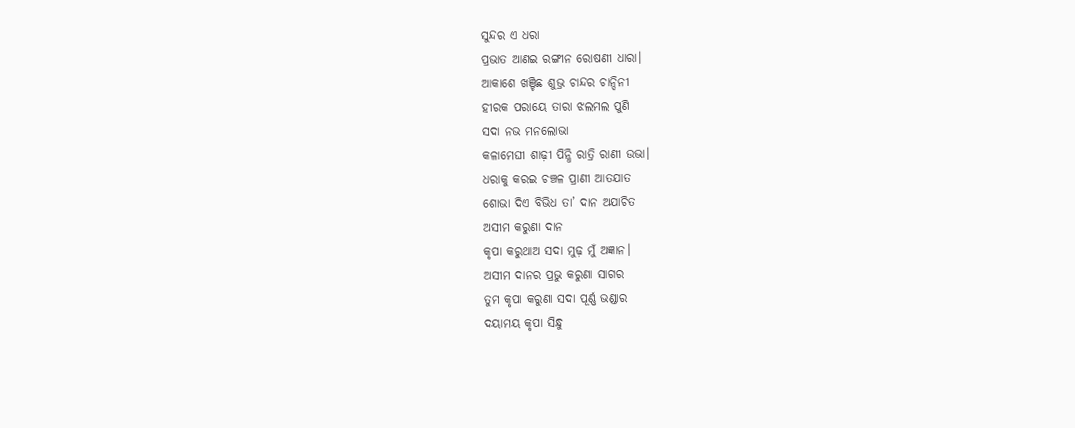ସୁନ୍ଦର ଏ ଧରା
ପ୍ରଭାତ ଆଣଇ ରଙ୍ଗୀନ ରୋଷଣୀ ଧାରା।
ଆକାଶେ ଖଞ୍ଚିଛ ଶୁଭ୍ର ଚାନ୍ଦର ଚାନ୍ଦିନୀ
ହୀରକ ପରାୟେ ତାରା ଝଲମଲ ପୁଣି
ସଦା ନଭ ମନଲୋଭା
କଳାମେଘୀ ଶାଢ଼ୀ ପିନ୍ଧି ରାତ୍ରି ରାଣୀ ଉଭା।
ଧରାକୁ କରଇ ଚଞ୍ଚଳ ପ୍ରାଣୀ ଆତଯାତ
ଶୋଭା ଦିଏ ବିଭିଧ ତା’ ଦାନ ଅଯାଚିତ
ଅସୀମ କରୁଣା ଦାନ
କୃପା କରୁଥାଅ ସଦା ମୁଢ଼ ମୁଁ ଅଜ୍ଞାନ।
ଅସୀମ ଦାନର ପ୍ରଭୁ କରୁଣା ସାଗର
ତୁମ କୃପା କରୁଣା ସଦା ପୂର୍ଣ୍ଣ ଭଣ୍ଡାର
ଦୟାମୟ କୃପା ସିନ୍ଧୁ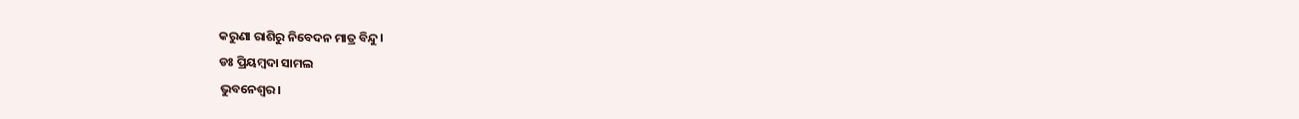କରୁଣା ରାଶିରୁ ନିବେଦନ ମାତ୍ର ବିନ୍ଦୁ।
ଡଃ ପ୍ରିୟମ୍ବଦା ସାମଲ
ଭୁବନେଶ୍ୱର।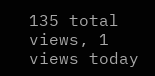135 total views, 1 views today